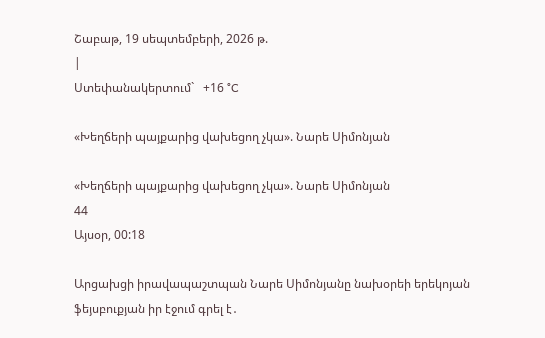Շաբաթ, 19 սեպտեմբերի, 2026 թ.
|
Ստեփանակերտում`   +16 °C

«Խեղճերի պայքարից վախեցող չկա». Նարե Սիմոնյան

«Խեղճերի պայքարից վախեցող չկա». Նարե Սիմոնյան
44
Այսօր, 00:18

Արցախցի իրավապաշտպան Նարե Սիմոնյանը նախօրեի երեկոյան ֆեյսբուքյան իր էջում գրել է․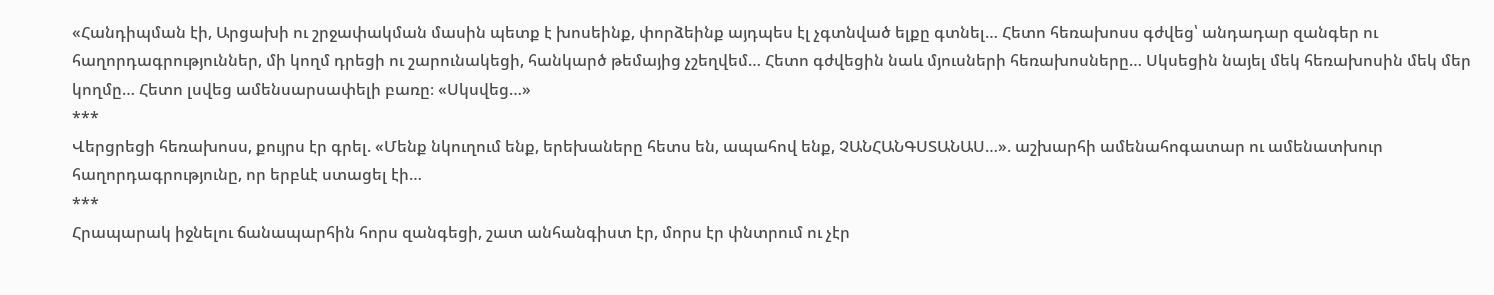«Հանդիպման էի, Արցախի ու շրջափակման մասին պետք է խոսեինք, փորձեինք այդպես էլ չգտնված ելքը գտնել… Հետո հեռախոսս գժվեց՝ անդադար զանգեր ու հաղորդագրություններ, մի կողմ դրեցի ու շարունակեցի, հանկարծ թեմայից չշեղվեմ… Հետո գժվեցին նաև մյուսների հեռախոսները… Սկսեցին նայել մեկ հեռախոսին մեկ մեր կողմը… Հետո լսվեց ամենսարսափելի բառը։ «Սկսվեց…»
***
Վերցրեցի հեռախոսս, քույրս էր գրել. «Մենք նկուղում ենք, երեխաները հետս են, ապահով ենք, ՉԱՆՀԱՆԳՍՏԱՆԱՍ…». աշխարհի ամենահոգատար ու ամենատխուր հաղորդագրությունը, որ երբևէ ստացել էի…
***
Հրապարակ իջնելու ճանապարհին հորս զանգեցի, շատ անհանգիստ էր, մորս էր փնտրում ու չէր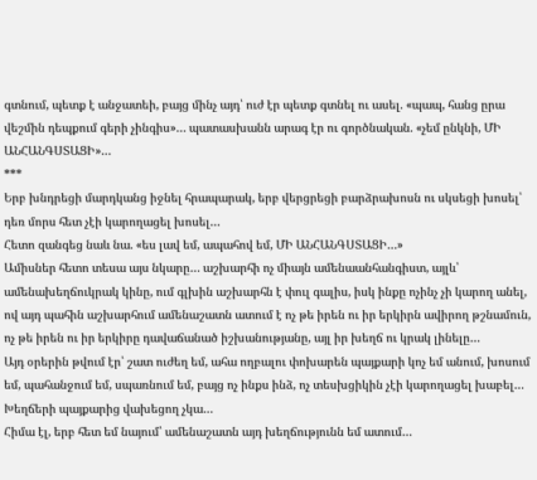գտնում, պետք է անջատեի, բայց մինչ այդ՝ ուժ էր պետք գտնել ու ասել. «պապ, հանց ըրա վեշմին դեպքում գերի չինգիս»… պատասխանն արագ էր ու գործնական. «չեմ ընկնի, ՄԻ ԱՆՀԱՆԳՍՏԱՑԻ»…
***
Երբ խնդրեցի մարդկանց իջնել հրապարակ, երբ վերցրեցի բարձրախոսն ու սկսեցի խոսել՝ դեռ մորս հետ չէի կարողացել խոսել…
Հետո զանգեց նաև նա. «ես լավ եմ, ապահով եմ, ՄԻ ԱՆՀԱՆԳՍՏԱՑԻ…»
Ամիսներ հետո տեսա այս նկարը… աշխարհի ոչ միայն ամենաանհանգիստ, այլև՝ ամենախեղճուկրակ կինը, ում գլխին աշխարհն է փուլ գալիս, իսկ ինքը ոչինչ չի կարող անել, ով այդ պահին աշխարհում ամենաշատն ատում է ոչ թե իրեն ու իր երկիրն ավիրող թշնամուն, ոչ թե իրեն ու իր երկիրը դավաճանած իշխանությանը, այլ իր խեղճ ու կրակ լինելը…
Այդ օրերին թվում էր՝ շատ ուժեղ եմ, ահա ողբալու փոխարեն պայքարի կոչ եմ անում, խոսում եմ, պահանջում եմ, սպառնում եմ, բայց ոչ ինքս ինձ, ոչ տեսխցիկին չէի կարողացել խաբել… Խեղճերի պայքարից վախեցող չկա…
Հիմա էլ, երբ հետ եմ նայում՝ ամենաշատն այդ խեղճությունն եմ ատում…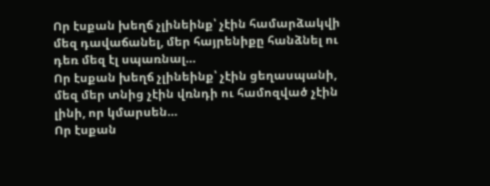Որ էսքան խեղճ չլինեինք՝ չէին համարձակվի մեզ դավաճանել, մեր հայրենիքը հանձնել ու դեռ մեզ էլ սպառնալ…
Որ էսքան խեղճ չլինեինք՝ չէին ցեղասպանի, մեզ մեր տնից չէին վռնդի ու համոզված չէին լինի, որ կմարսեն…
Որ էսքան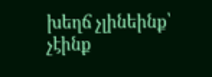խեղճ չլինեինք՝ չէինք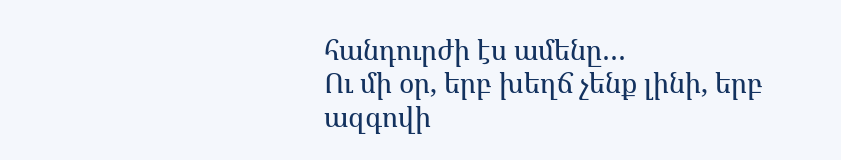հանդուրժի էս ամենը…
Ու մի օր, երբ խեղճ չենք լինի, երբ ազգովի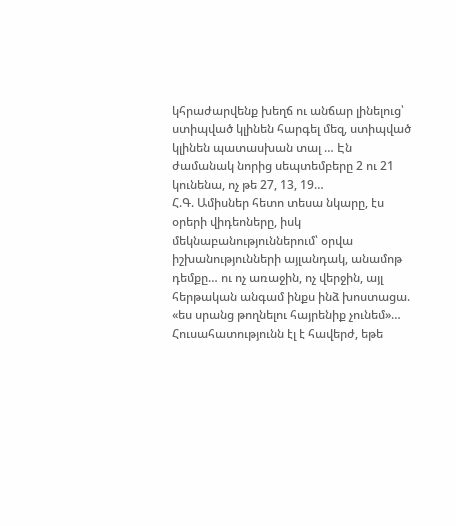կհրաժարվենք խեղճ ու անճար լինելուց՝ ստիպված կլինեն հարգել մեզ, ստիպված կլինեն պատասխան տալ … Էն ժամանակ նորից սեպտեմբերը 2 ու 21 կունենա, ոչ թե 27, 13, 19…
Հ.Գ. Ամիսներ հետո տեսա նկարը, էս օրերի վիդեոները, իսկ մեկնաբանություններում՝ օրվա իշխանությունների այլանդակ, անամոթ դեմքը… ու ոչ առաջին, ոչ վերջին, այլ հերթական անգամ ինքս ինձ խոստացա. «ես սրանց թողնելու հայրենիք չունեմ»…
Հուսահատությունն էլ է հավերժ, եթե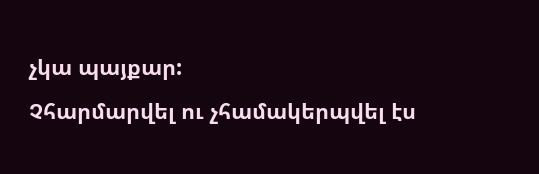չկա պայքար:
Չհարմարվել ու չհամակերպվել էս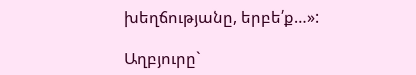խեղճությանը, երբե՛ք…»:

Աղբյուրը`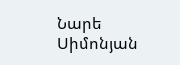Նարե Սիմոնյան